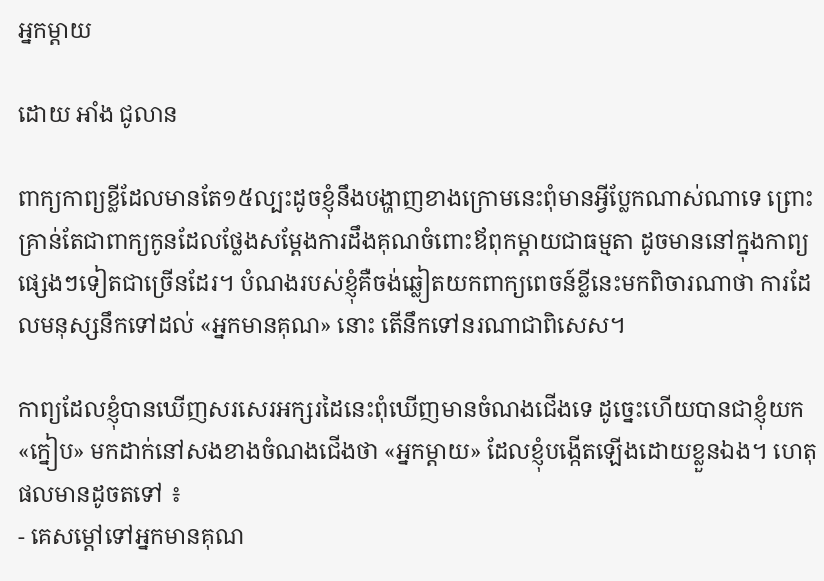អ្នកម្តាយ

ដោយ អាំង ជូលាន

ពាក្យកាព្យខ្លីដែលមានតែ១៥ល្បះដូចខ្ញុំនឹងបង្ហាញខាងក្រោមនេះពុំមានអ្វីប្លែកណាស់ណាទេ ព្រោះគ្រាន់តែជាពាក្យកូនដែលថ្លែងសម្តែងការដឹងគុណចំពោះឪពុកម្តាយជាធម្មតា ដូចមាននៅក្នុងកាព្យផ្សេងៗទៀតជាច្រើនដែរ។ បំណងរបស់ខ្ញុំគឺចង់ឆ្លៀតយកពាក្យពេចន៍ខ្លីនេះមកពិចារណាថា ការដែលមនុស្សនឹកទៅដល់ «អ្នកមានគុណ» នោះ តើនឹកទៅនរណាជាពិសេស។

កាព្យដែលខ្ញុំបានឃើញសរសេរអក្សរដៃនេះពុំឃើញមានចំណងជើងទេ ដូច្នេះហើយបានជាខ្ញុំយក «ក្នៀប» មកដាក់នៅសងខាងចំណងជើងថា «អ្នកម្តាយ» ដែលខ្ញុំបង្កើតឡើងដោយខ្លួនឯង។ ហេតុផលមានដូចតទៅ ៖
- គេសម្តៅទៅអ្នកមានគុណ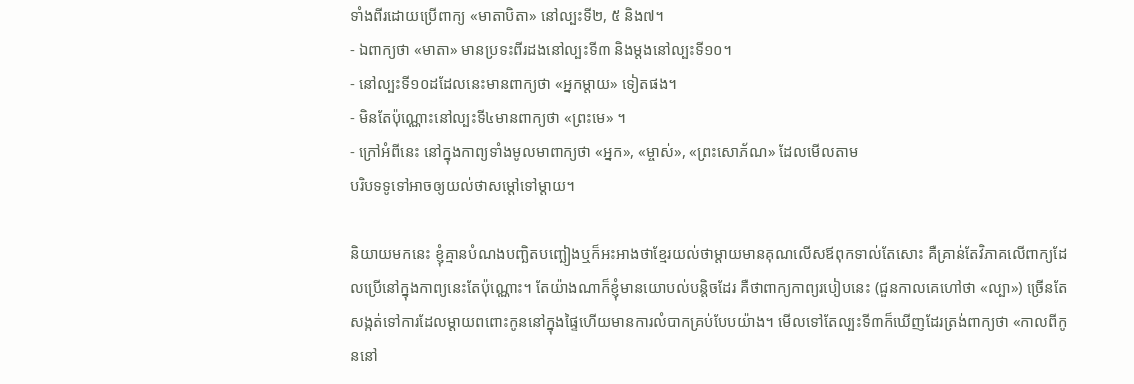ទាំងពីរដោយប្រើពាក្យ «មាតាបិតា» នៅល្បះទី២, ៥ និង៧។
- ឯពាក្យថា «មាតា» មានប្រទះពីរដងនៅល្បះទី៣ និងម្តងនៅល្បះទី១០។
- នៅល្បះទី១០ដដែលនេះមានពាក្យថា «អ្នកម្តាយ» ទៀតផង។
- មិនតែប៉ុណ្ណោះនៅល្បះទី៤មានពាក្យថា «ព្រះមេ» ។
- ក្រៅអំពីនេះ នៅក្នុងកាព្យទាំងមូលមាពាក្យថា «អ្នក», «ម្ចាស់», «ព្រះសោភ័ណ» ដែលមើលតាម
បរិបទទូទៅអាចឲ្យយល់ថាសម្តៅទៅម្តាយ។

និយាយមកនេះ ខ្ញុំគ្មានបំណងបញ្ឆិតបញ្ឆៀងឬក៏អះអាងថាខ្មែរយល់ថាម្តាយមានគុណលើសឪពុកទាល់តែសោះ គឺគ្រាន់តែវិភាគលើពាក្យដែលប្រើនៅក្នុងកាព្យនេះតែប៉ុណ្ណោះ។ តែយ៉ាងណាក៏ខ្ញុំមានយោបល់បន្តិចដែរ គឺថាពាក្យកាព្យរបៀបនេះ (ជួនកាលគេហៅថា «ល្បា») ច្រើនតែសង្កត់ទៅការដែលម្តាយពពោះកូននៅក្នុងផ្ទៃហើយមានការលំបាកគ្រប់បែបយ៉ាង។ មើលទៅតែល្បះទី៣ក៏ឃើញដែរត្រង់ពាក្យថា «កាលពីកូននៅ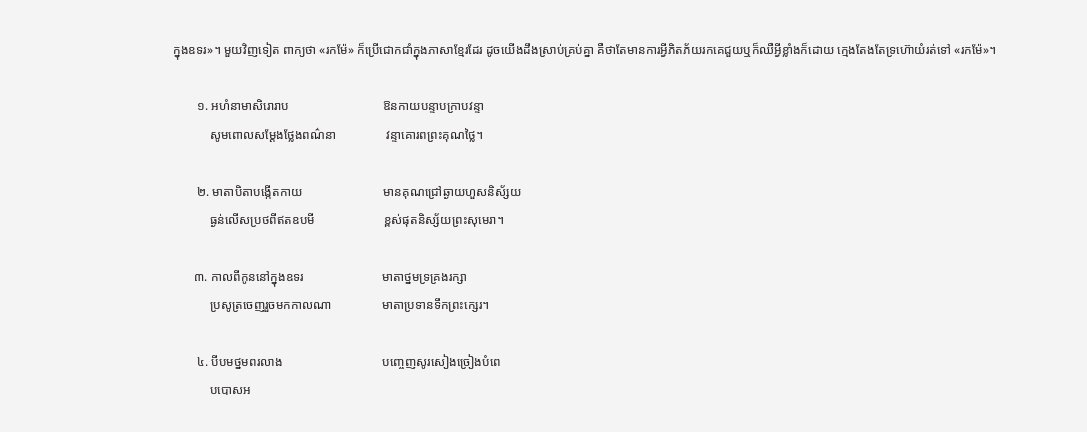ក្នុងឧទរ»។ មួយវិញទៀត ពាក្យថា «រកម៉ែ» ក៏ប្រើជោកជាំក្នុងភាសាខ្មែរដែរ ដូចយើងដឹងស្រាប់គ្រប់គ្នា គឺថាតែមានការអ្វីភិតភ័យរកគេជួយឬក៏ឈឺអ្វីខ្លាំងក៏ដោយ ក្មេងតែងតែទ្រហ៊ោយំរត់ទៅ «រកម៉ែ»។

        ១. អហំនាមាសិរោរាប                              ឱនកាយបន្ទាបក្រាបវន្ទា
            សូមពោលសម្តែងថ្លែងពណ៌នា                វន្ទាគោរពព្រះគុណថ្លៃ។

        ២. មាតាបិតាបង្កើតកាយ                          មានគុណជ្រៅឆ្ងាយហួសនិស័្សយ
            ធ្ងន់លើសប្រថពីឥតឧបមី                      ខ្ពស់ផុតនិស្ស័យព្រះសុមេរា។

       ៣. កាលពីកូននៅក្នុងឧទរ                         មាតាថ្នមទ្រគ្រងរក្សា
            ប្រសូត្រចេញរួចមកកាលណា                មាតាប្រទានទឹកព្រះក្សេរ។

        ៤. បីបមថ្នមពរលាង                                បញ្ចេញសូរសៀងច្រៀងបំពេ
            បបោសអ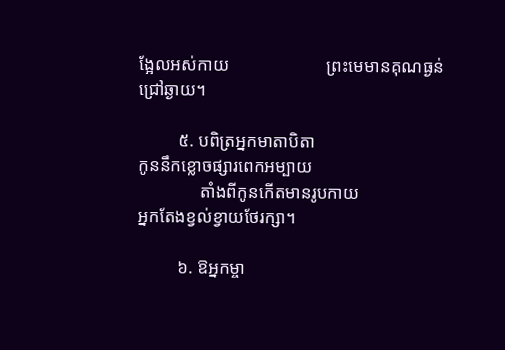ង្អែលអស់កាយ                      ព្រះមេមានគុណធ្ងន់ជ្រៅឆ្ងាយ។

         ៥. បពិត្រអ្នកមាតាបិតា                            កូននឹកខ្លោចផ្សារពេកអម្បាយ
              តាំងពីកូនកើតមានរូបកាយ                    អ្នកតែងខ្វល់ខ្វាយថែរក្សា។

         ៦. ឱអ្នកម្ចា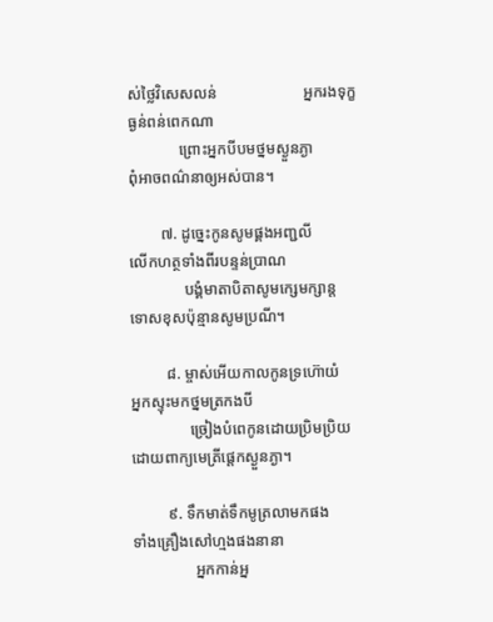ស់ថ្លៃវិសេសលន់                      អ្នករងទុក្ខធ្ងន់ពន់ពេកណា
             ព្រោះអ្នកបីបមថ្នមស្ងួនភ្ងា                      ពុំអាចពណ៌នាឲ្យអស់បាន។

        ៧. ដូច្នេះកូនសូមផ្គងអញ្ជលី                      លើកហត្ថទាំងពីរបន្ទន់ប្រាណ
              បង្គំមាតាបិតាសូមក្សេមក្សាន្ត                   ទោសខុសប៉ុន្មានសូមប្រណី។

         ៨. ម្ចាស់អើយកាលកូនទ្រហ៊ោយំ                 អ្នកស្ទុះមកថ្នមត្រកងបី
               ច្រៀងបំពេកូនដោយប្រិមប្រិយ                 ដោយពាក្យមេត្រីផ្ដេកស្ងួនភ្ងា។

         ៩. ទឹកមាត់ទឹកមូត្រលាមកផង                    ទាំងគ្រឿងសៅហ្មងផងនានា
                អ្នកកាន់អ្ន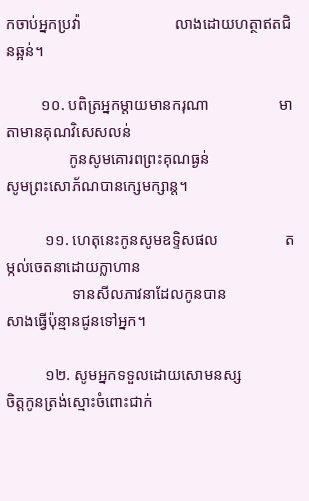កចាប់អ្នកប្រវ៉ា                        លាងដោយហត្ថាឥតជិនឆ្អន់។

         ១០. បពិត្រអ្នកម្តាយមានករុណា                  មាតាមានគុណវិសេសលន់
                កូនសូមគោរពព្រះគុណធ្ងន់                     សូមព្រះសោភ័ណបានក្សេមក្សាន្ត។

          ១១. ហេតុនេះកូនសូមឧទ្ទិសផល                 តម្កល់ចេតនាដោយក្លាហាន
                 ទានសីលភាវនាដែលកូនបាន                  សាងធ្វើប៉ុន្មានជូនទៅអ្នក។

          ១២. សូមអ្នកទទួលដោយសោមនស្ស            ចិត្តកូនត្រង់ស្មោះចំពោះជាក់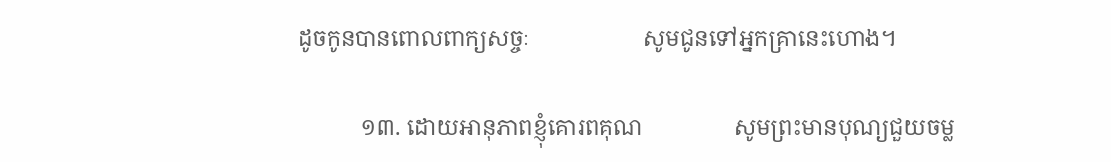ដូចកូនបានពោលពាក្យសច្ចៈ                    សូមជូនទៅអ្នកគ្រានេះហោង។

           ១៣. ដោយអានុភាពខ្ញុំគោរពគុណ                សូមព្រះមានបុណ្យជួយចម្ល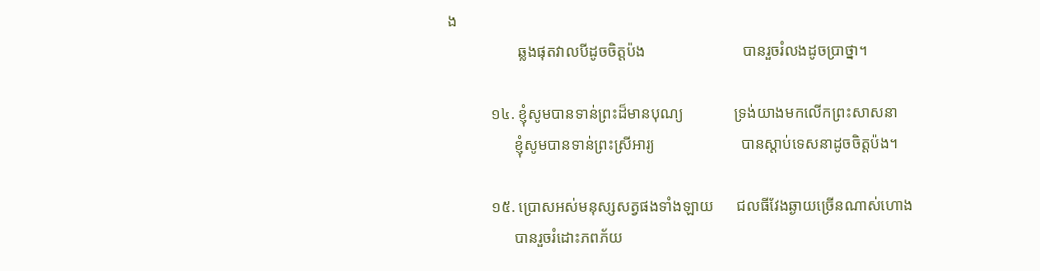ង
                  ឆ្លងផុតវាលបីដូចចិត្តប៉ង                         បានរួចរំលងដូចប្រាថ្នា។

           ១៤. ខ្ញុំសូមបានទាន់ព្រះដ៏មានបុណ្យ             ទ្រង់យាងមកលើកព្រះសាសនា
                 ខ្ញុំសូមបានទាន់ព្រះស្រីអារ្យ                      បានស្តាប់ទេសនាដូចចិត្តប៉ង។

           ១៥. ប្រោសអស់មនុស្សសត្វផងទាំងឡាយ      ជលធីវែងឆ្ងាយច្រើនណាស់ហោង
                 បានរួចរំដោះភពភ័យ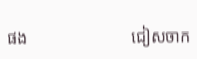ផង                         ជៀសចាក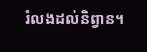រំលងដល់និព្វាន។